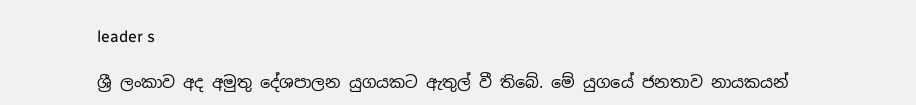leader s

ශ්‍රී ලංකාව අද අමුතු දේශපාලන යුගයකට ඇතුල් වී තිබේ. මේ යුගයේ ජනතාව නායකයන්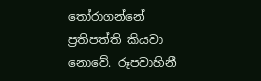තෝරාගන්නේ ප්‍රතිපත්ති කියවා නොවේ. රූපවාහිනී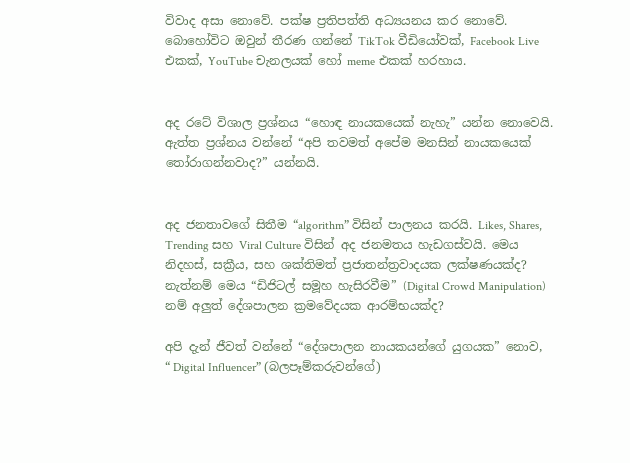විවාද අසා නොවේ. පක්ෂ ප්‍රතිපත්ති අධ්‍යයනය කර නොවේ. බොහෝවිට ඔවුන් තීරණ ගන්නේ TikTok වීඩියෝවක්, Facebook Live එකක්, YouTube චැනලයක් හෝ meme එකක් හරහාය.


අද රටේ විශාල ප්‍රශ්නය “හොඳ නායකයෙක් නැහැ” යන්න නොවෙයි. ඇත්ත ප්‍රශ්නය වන්නේ “අපි තවමත් අපේම මනසින් නායකයෙක් තෝරාගන්නවාද?” යන්නයි.


අද ජනතාවගේ සිතීම “algorithm” විසින් පාලනය කරයි. Likes, Shares, Trending සහ Viral Culture විසින් අද ජනමතය හැඩගස්වයි. මෙය නිදහස්, සක්‍රීය, සහ ශක්තිමත් ප්‍රජාතන්ත්‍රවාදයක ලක්ෂණයක්ද? නැත්නම් මෙය “ඩිජිටල් සමූහ හැසිරවීම” (Digital Crowd Manipulation) නම් අලුත් දේශපාලන ක්‍රමවේදයක ආරම්භයක්ද?

අපි දැන් ජීවත් වන්නේ “දේශපාලන නායකයන්ගේ යුගයක” නොව, “ Digital Influencer” (බලපෑම්කරුවන්ගේ)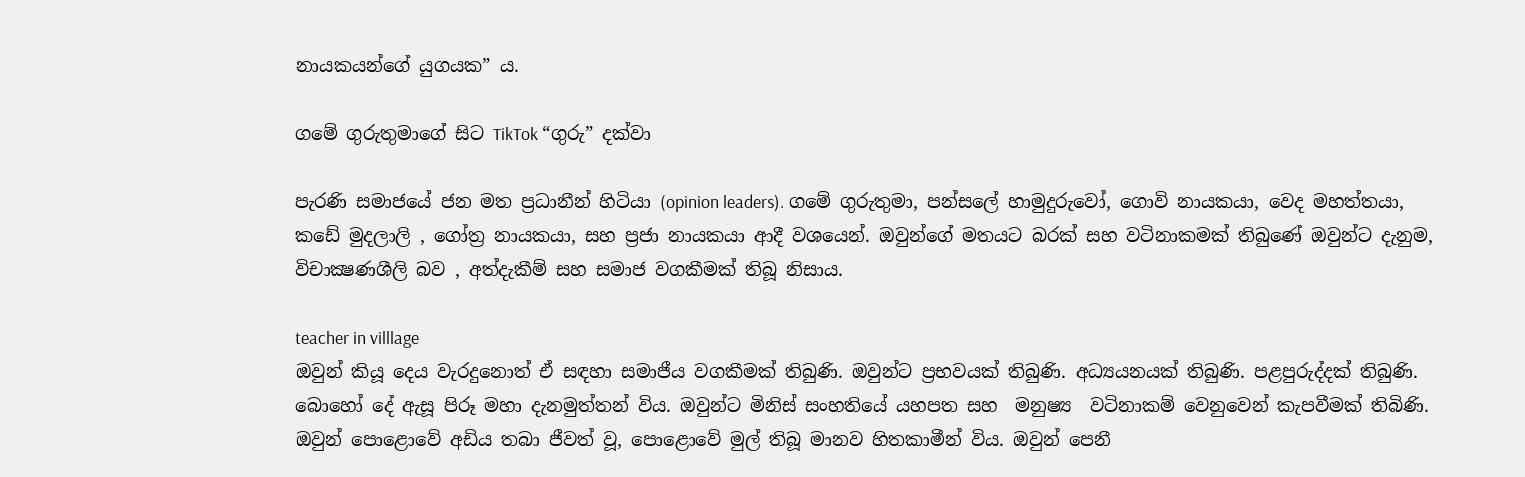නායකයන්ගේ යුගයක” ය.

ගමේ ගුරුතුමාගේ සිට TikTok “ගුරු” දක්වා

පැරණි සමාජයේ ජන මත ප්‍රධානීන් හිටියා (opinion leaders). ගමේ ගුරුතුමා, පන්සලේ හාමුදුරුවෝ, ගොවි නායකයා, වෙද මහත්තයා, කඩේ මුදලාලි , ගෝත්‍ර නායකයා, සහ ප්‍රජා නායකයා ආදී වශයෙන්. ඔවුන්ගේ මතයට බරක් සහ වටිනාකමක් තිබුණේ ඔවුන්ට දැනුම, විචාක්‍ෂණශීලි බව , අත්දැකීම් සහ සමාජ වගකීමක් තිබූ නිසාය.

teacher in villlage
ඔවුන් කියූ දෙය වැරදුනොත් ඒ සඳහා සමාජීය වගකීමක් තිබුණි. ඔවුන්ට ප්‍රභවයක් තිබුණි. අධ්‍යයනයක් තිබුණි. පළපුරුද්දක් තිබුණි. බොහෝ දේ ඇසූ පිරූ මහා දැනමුත්තන් විය. ඔවුන්ට මිනිස් සංහතියේ යහපත සහ  මනුෂ්‍ය  වටිනාකම් වෙනුවෙන් කැපවීමක් තිබිණි. ඔවුන් පොළොවේ අඩිය තබා ජීවත් වූ, පොළොවේ මුල් තිබූ මානව හිතකාමීන් විය. ඔවුන් පෙනී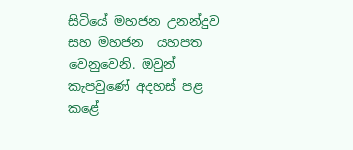සිටියේ මහජන උනන්දුව සහ මහජන  යහපත වෙනුවෙනි. ඔවුන් කැපවුණේ අදහස් පළ කළේ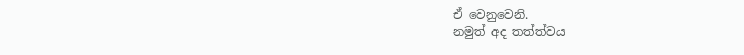ඒ වෙනුවෙනි.
නමුත් අද තත්ත්වය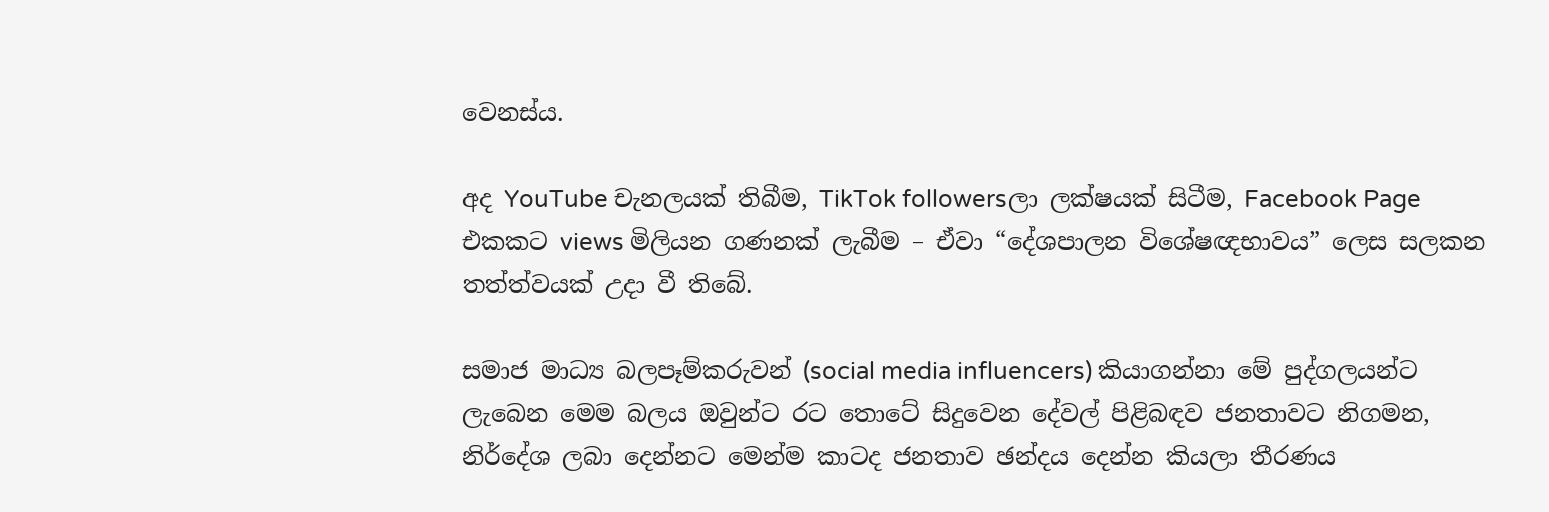වෙනස්ය.

අද YouTube චැනලයක් තිබීම, TikTok followersලා ලක්ෂයක් සිටීම, Facebook Page එකකට views මිලියන ගණනක් ලැබීම – ඒවා “දේශපාලන විශේෂඥභාවය” ලෙස සලකන තත්ත්වයක් උදා වී තිබේ.

සමාජ මාධ්‍ය බලපෑම්කරුවන් (social media influencers) කියාගන්නා මේ පුද්ගලයන්ට ලැබෙන මෙම බලය ඔවුන්ට රට තොටේ සිදුවෙන දේවල් පිළිබඳව ජනතාවට නිගමන, නිර්දේශ ලබා දෙන්නට මෙන්ම කාටද ජනතාව ඡන්දය දෙන්න කියලා තීරණය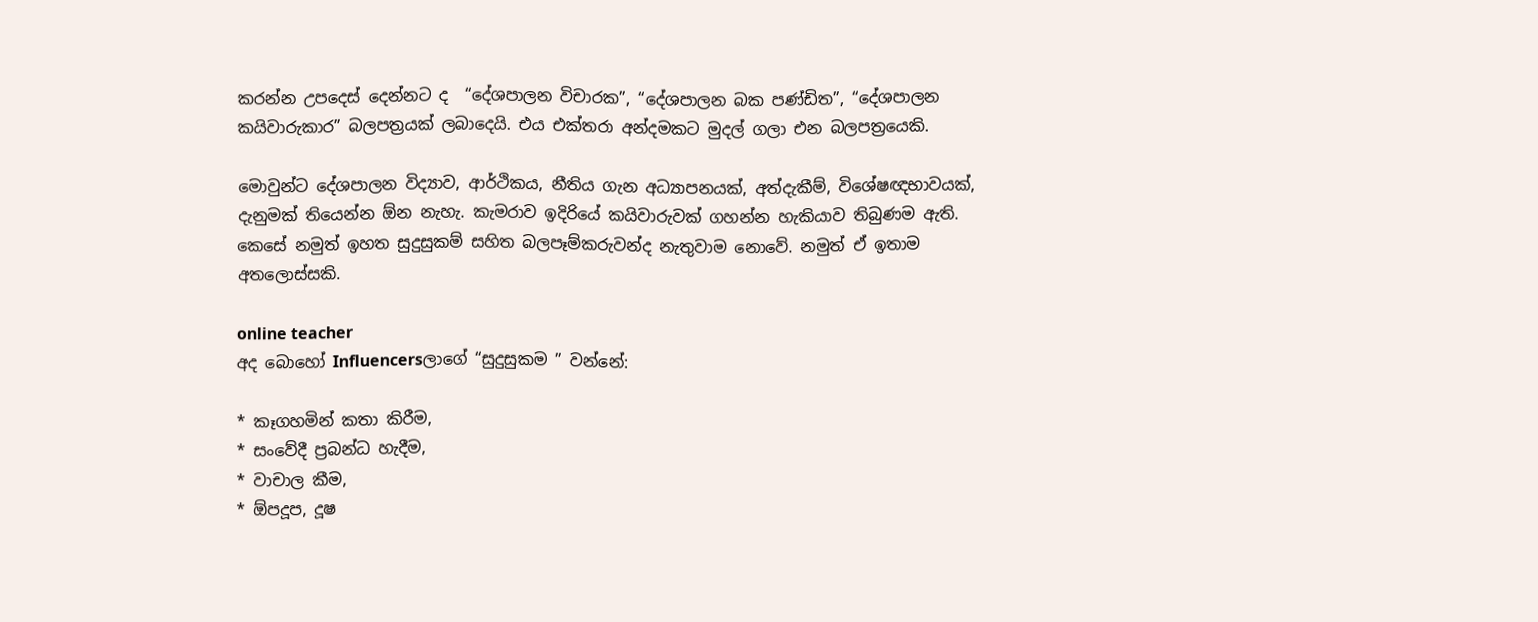කරන්න උපදෙස් දෙන්නට ද  “දේශපාලන විචාරක”, “දේශපාලන බක පණ්ඩිත”, “දේශපාලන කයිවාරුකාර” බලපත්‍රයක් ලබාදෙයි. එය එක්තරා අන්දමකට මුදල් ගලා එන බලපත්‍රයෙකි.

මොවුන්ට දේශපාලන විද්‍යාව, ආර්ථිකය, නීතිය ගැන අධ්‍යාපනයක්, අත්දැකීම්, විශේෂඥභාවයක්, දැනුමක් තියෙන්න ඕන නැහැ. කැමරාව ඉදිරියේ කයිවාරුවක් ගහන්න හැකියාව තිබුණම ඇති. කෙසේ නමුත් ඉහත සුදුසුකම් සහිත බලපෑම්කරුවන්ද නැතුවාම නොවේ. නමුත් ඒ ඉතාම අතලොස්සකි.

online teacher
අද බොහෝ Influencersලාගේ “සුදුසුකම ” වන්නේ:

* කෑගහමින් කතා කිරීම,
* සංවේදී ප්‍රබන්ධ හැදීම,
* වාචාල කීම,
* ඕපදූප, දූෂ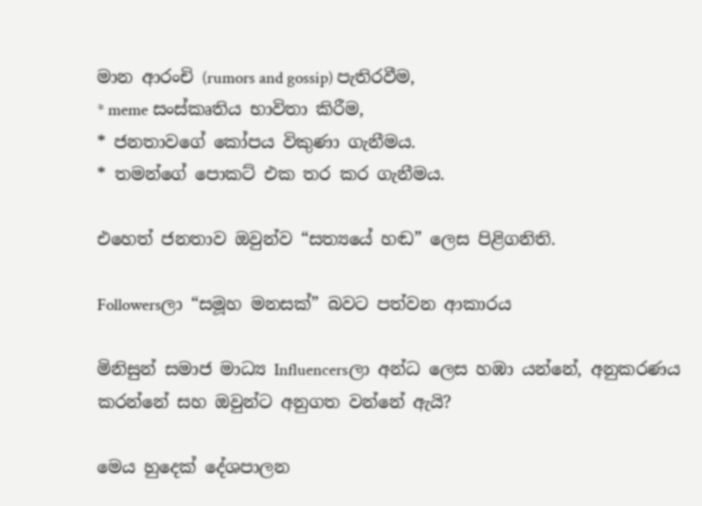මාන ආරංචි (rumors and gossip) පැතිරවීම,
* meme සංස්කෘතිය භාවිතා කිරීම,
* ජනතාවගේ කෝපය විකුණා ගැනීමය.
* තමන්ගේ පොකට් එක තර කර ගැනීමය.

එහෙත් ජනතාව ඔවුන්ව “සත්‍යයේ හඬ” ලෙස පිළිගනිති.

Followersලා “සමූහ මනසක්” බවට පත්වන ආකාරය

මිනිසුන් සමාජ මාධ්‍ය Influencersලා අන්ධ ලෙස හඹා යන්නේ, අනුකරණය කරන්නේ සහ ඔවුන්ට අනුගත වන්නේ ඇයි?

මෙය හුදෙක් දේශපාලන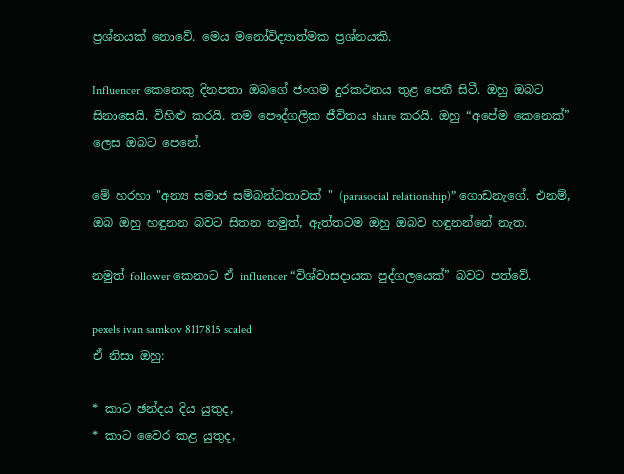ප්‍රශ්නයක් නොවේ. මෙය මනෝවිද්‍යාත්මක ප්‍රශ්නයකි.

Influencer කෙනෙකු දිනපතා ඔබගේ ජංගම දුරකථනය තුළ පෙනී සිටී. ඔහු ඔබට සිනාසෙයි. විහිළු කරයි. තම පෞද්ගලික ජීවිතය share කරයි. ඔහු “අපේම කෙනෙක්” ලෙස ඔබට පෙනේ.

මේ හරහා "අන්‍ය සමාජ සම්බන්ධතාවක් " (parasocial relationship)” ගොඩනැගේ. එනම්, ඔබ ඔහු හඳුනන බවට සිතන නමුත්, ඇත්තටම ඔහු ඔබව හඳුනන්නේ නැත.

නමුත් follower කෙනාට ඒ influencer “විශ්වාසදායක පුද්ගලයෙක්” බවට පත්වේ.

pexels ivan samkov 8117815 scaled
ඒ නිසා ඔහු:

* කාට ඡන්දය දිය යුතුද,
* කාට වෛර කළ යුතුද,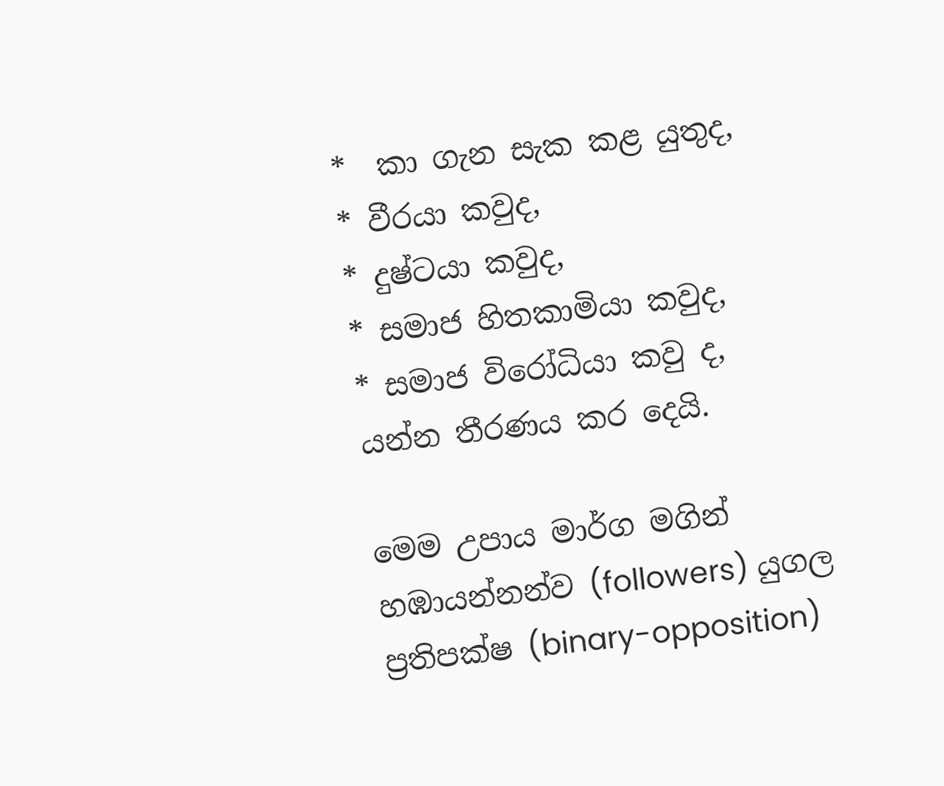*  කා ගැන සැක කළ යුතුද,
* වීරයා කවුද,
* දුෂ්ටයා කවුද,
* සමාජ හිතකාමියා කවුද,
* සමාජ විරෝධියා කවු ද,
යන්න තීරණය කර දෙයි.

මෙම උපාය මාර්ග මගින් හඹායන්නන්ව (followers) යුගල ප්‍රතිපක්ෂ (binary-opposition)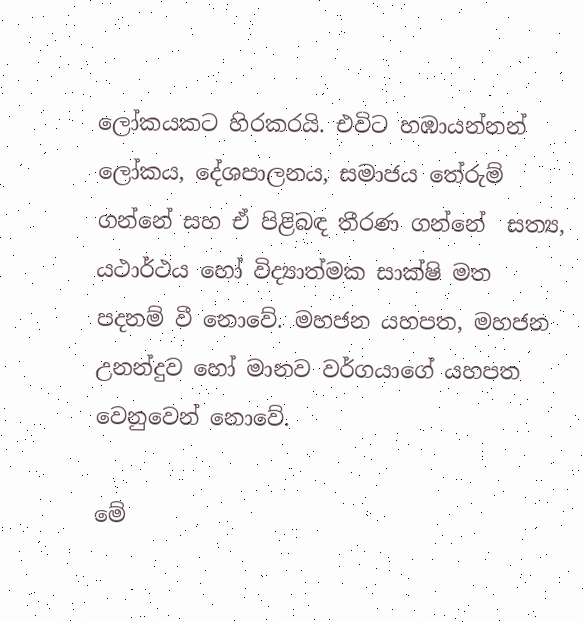ලෝකයකට හිරකරයි. එවිට හඹායන්නන් ලෝකය, දේශපාලනය, සමාජය තේරුම් ගන්නේ සහ ඒ පිළිබඳ තීරණ ගන්නේ  සත්‍ය, යථාර්ථය හෝ විද්‍යාත්මක සාක්ෂි මත පදනම් වී නොවේ. මහජන යහපත, මහජන උනන්දුව හෝ මානව වර්ගයාගේ යහපත වෙනුවෙන් නොවේ.

මේ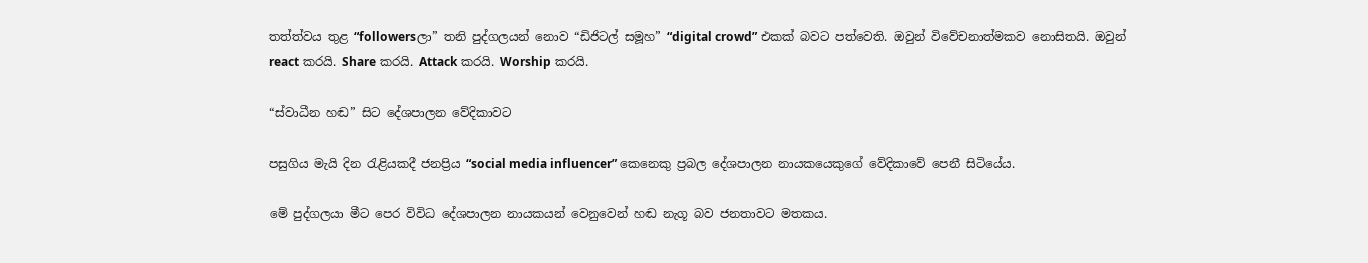තත්ත්වය තුළ “followersලා” තනි පුද්ගලයන් නොව “ඩිජිටල් සමූහ” “digital crowd” එකක් බවට පත්වෙති. ඔවුන් විවේචනාත්මකව නොසිතයි. ඔවුන් react කරයි. Share කරයි. Attack කරයි. Worship කරයි.

“ස්වාධීන හඬ” සිට දේශපාලන වේදිකාවට

පසුගිය මැයි දින රැළියකදී ජනප්‍රිය “social media influencer” කෙනෙකු ප්‍රබල දේශපාලන නායකයෙකුගේ වේදිකාවේ පෙනී සිටියේය.

මේ පුද්ගලයා මීට පෙර විවිධ දේශපාලන නායකයන් වෙනුවෙන් හඬ නැගූ බව ජනතාවට මතකය.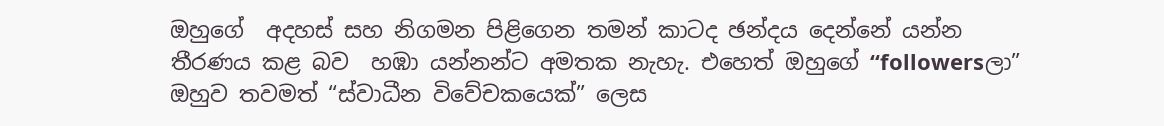ඔහුගේ  අදහස් සහ නිගමන පිළිගෙන තමන් කාටද ඡන්දය දෙන්නේ යන්න තීරණය කළ බව  හඹා යන්නන්ට අමතක නැහැ. එහෙත් ඔහුගේ “followersලා” ඔහුව තවමත් “ස්වාධීන විවේචකයෙක්” ලෙස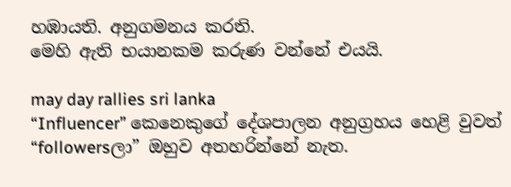හඹායති. අනුගමනය කරති.
මෙහි ඇති භයානකම කරුණ වන්නේ එයයි.

may day rallies sri lanka
“Influencer” කෙනෙකුගේ දේශපාලන අනුග්‍රහය හෙළි වුවත් “followersලා” ඔහුව අතහරින්නේ නැත.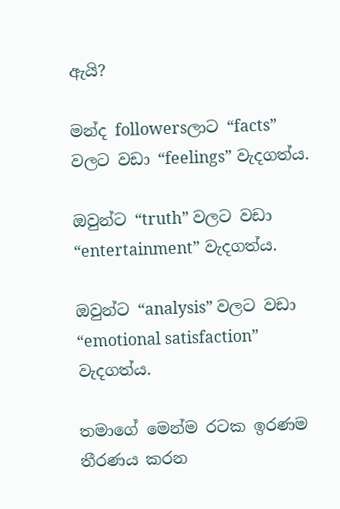ඇයි?

මන්ද followersලාට “facts” වලට වඩා “feelings” වැදගත්ය.

ඔවුන්ට “truth” වලට වඩා “entertainment” වැදගත්ය.

ඔවුන්ට “analysis” වලට වඩා “emotional satisfaction” වැදගත්ය.

තමාගේ මෙන්ම රටක ඉරණම තීරණය කරන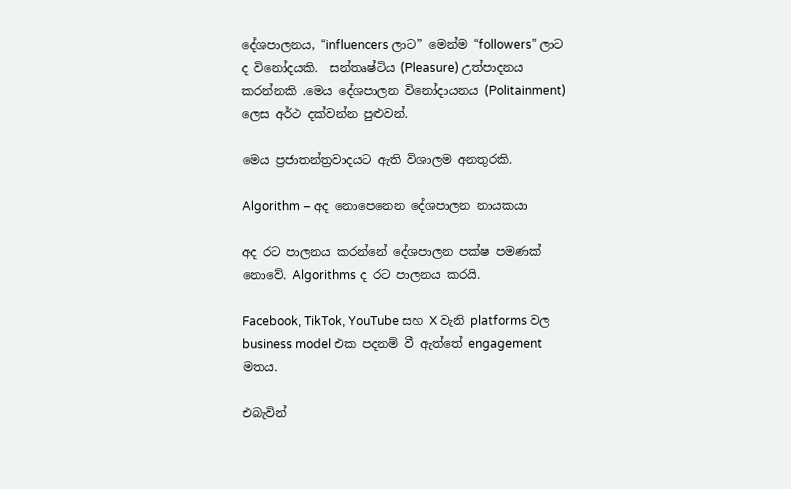දේශපාලනය, “influencers ලාට” මෙන්ම “followers” ලාට ද විනෝදයකි.  සන්තෘෂ්ටිය (Pleasure) උත්පාදනය කරන්නකි .මෙය දේශපාලන විනෝදායනය (Politainment) ලෙස අර්ථ දක්වන්න පුළුවන්.

මෙය ප්‍රජාතන්ත්‍රවාදයට ඇති විශාලම අනතුරකි.

Algorithm – අද නොපෙනෙන දේශපාලන නායකයා

අද රට පාලනය කරන්නේ දේශපාලන පක්ෂ පමණක් නොවේ. Algorithms ද රට පාලනය කරයි.

Facebook, TikTok, YouTube සහ X වැනි platforms වල business model එක පදනම් වී ඇත්තේ engagement මතය.

එබැවින්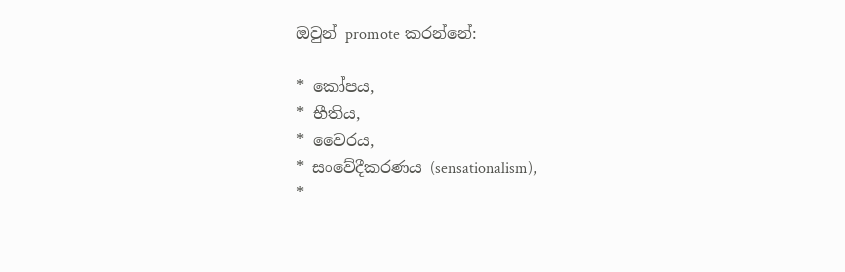ඔවුන් promote කරන්නේ:

* කෝපය,
* භීතිය,
* වෛරය,
* සංවේදීකරණය (sensationalism),
*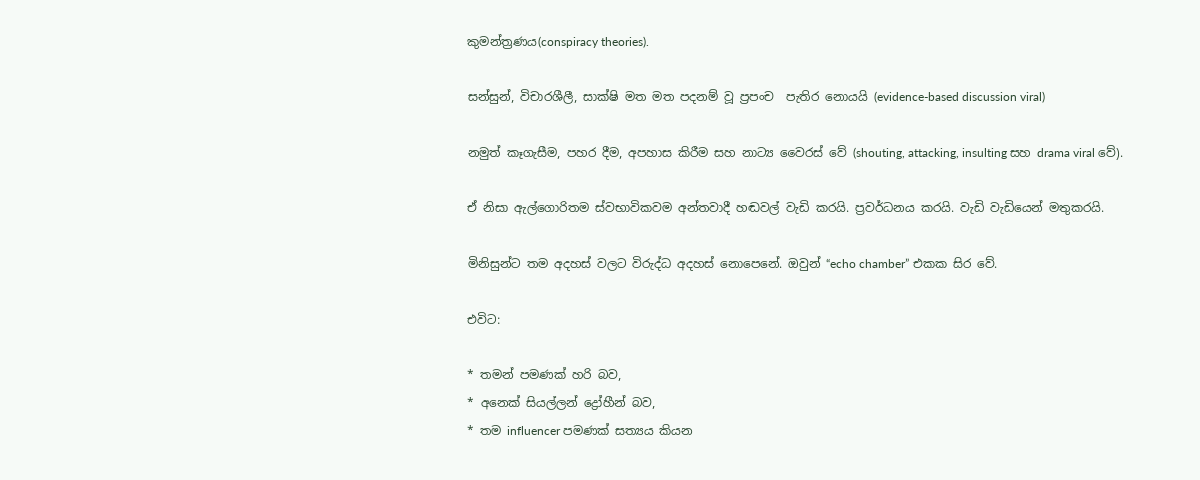කුමන්ත්‍රණය(conspiracy theories).

සන්සුන්, විචාරශීලී, සාක්ෂි මත මත පදනම් වූ ප්‍රපංච ‍ පැතිර නොයයි (evidence-based discussion viral)

නමුත් කෑගැසීම, පහර දීම, අපහාස කිරීම සහ නාට්‍ය වෛරස් වේ (shouting, attacking, insulting සහ drama viral වේ).

ඒ නිසා ඇල්ගොරිතම ස්වභාවිකවම අන්තවාදී හඬවල් වැඩි කරයි. ප්‍රවර්ධනය කරයි. වැඩි වැඩියෙන් මතුකරයි.

මිනිසුන්ට තම අදහස් වලට විරුද්ධ අදහස් නොපෙනේ. ඔවුන් “echo chamber” එකක සිර වේ.

එවිට:

* තමන් පමණක් හරි බව,
* අනෙක් සියල්ලන් ද්‍රෝහීන් බව,
* තම influencer පමණක් සත්‍යය කියන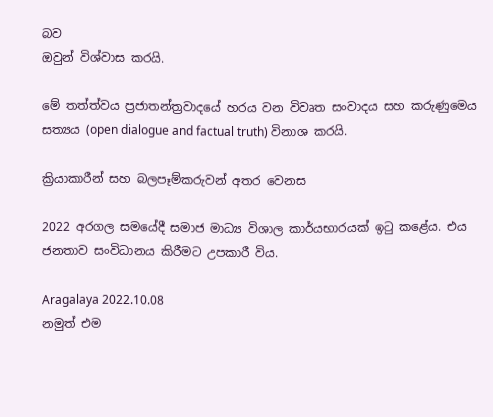බව
ඔවුන් විශ්වාස කරයි.

මේ තත්ත්වය ප්‍රජාතන්ත්‍රවාදයේ හරය වන විවෘත සංවාදය සහ කරුණුමෙය සත්‍යය (open dialogue and factual truth) විනාශ කරයි.

ක්‍රියාකාරීන් සහ බලපෑම්කරුවන් අතර වෙනස

2022 අරගල සමයේදී සමාජ මාධ්‍ය විශාල කාර්යභාරයක් ඉටු කළේය. එය ජනතාව සංවිධානය කිරීමට උපකාරී විය.

Aragalaya 2022.10.08
නමුත් එම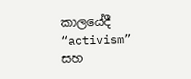කාලයේදී “activism” සහ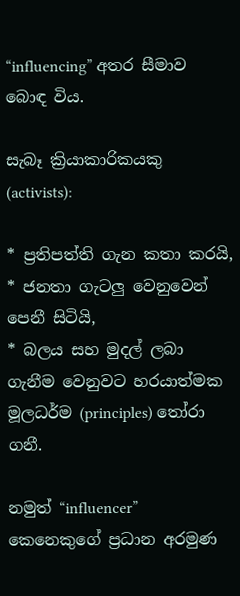“influencing” අතර සීමාව බොඳ විය.

සැබෑ ක්‍රියාකාරිකයකු (activists):

* ප්‍රතිපත්ති ගැන කතා කරයි,
* ජනතා ගැටලු වෙනුවෙන් පෙනී සිටියි,
* බලය සහ මුදල් ලබා ගැනීම වෙනුවට හරයාත්මක මූලධර්ම (principles) තෝරා ගනී.

නමුත් “influencer” කෙනෙකුගේ ප්‍රධාන අරමුණ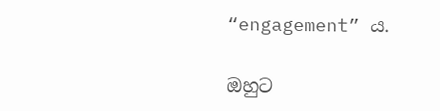“engagement” ය.

ඔහුට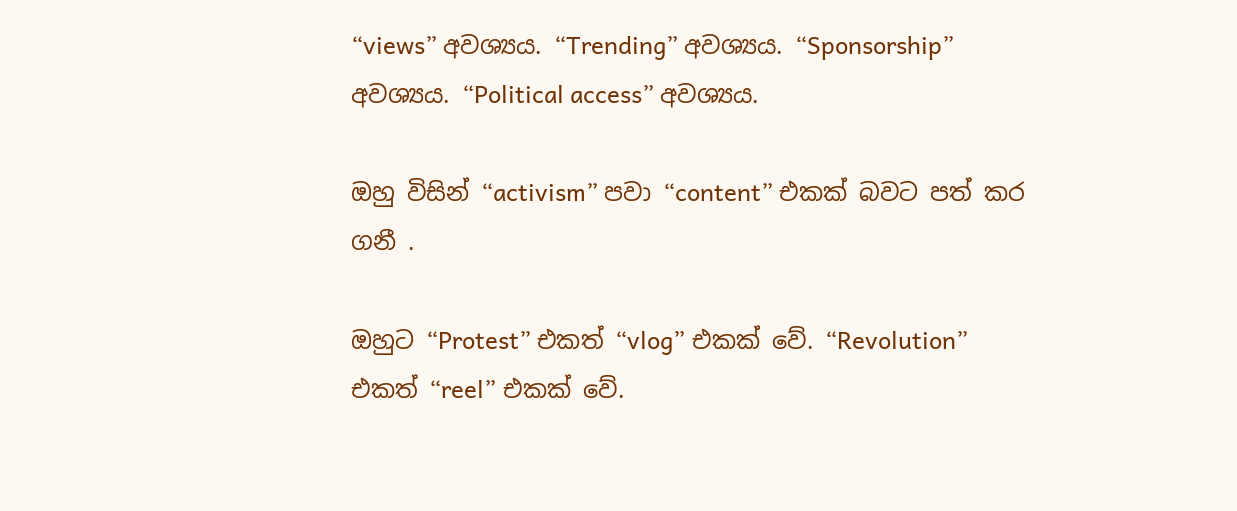“views” අවශ්‍යය. “Trending” අවශ්‍යය. “Sponsorship” අවශ්‍යය. “Political access” අවශ්‍යය.

ඔහු විසින් “activism” පවා “content” එකක් බවට පත් කර ගනී .

ඔහුට “Protest” එකත් “vlog” එකක් වේ. “Revolution” එකත් “reel” එකක් වේ.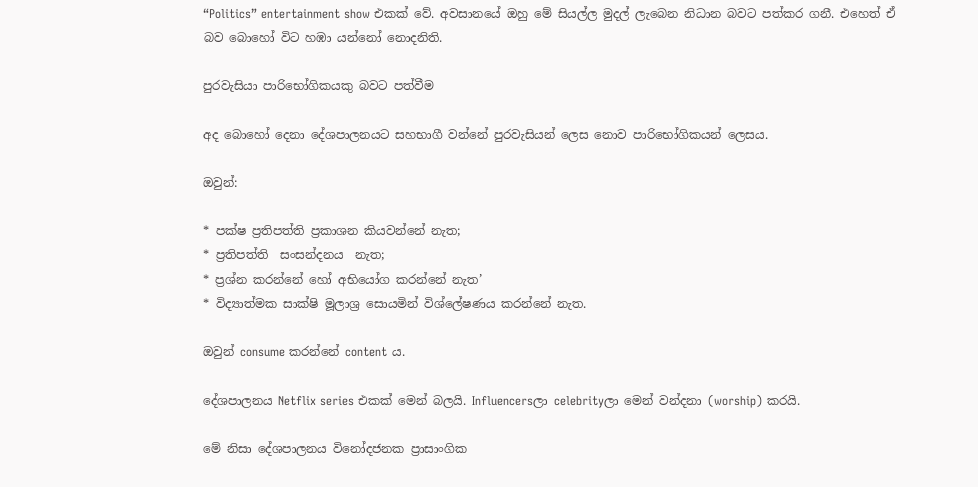“Politics” entertainment show එකක් වේ. අවසානයේ ඔහු මේ සියල්ල මුදල් ලැබෙන නිධාන බවට පත්කර ගනී. එහෙත් ඒ බව බොහෝ විට හඹා යන්නෝ නොදනිති.

පුරවැසියා පාරිභෝගිකයකු බවට පත්වීම

අද බොහෝ දෙනා දේශපාලනයට සහභාගී වන්නේ පුරවැසියන් ලෙස නොව පාරිභෝගිකයන් ලෙසය.

ඔවුන්:

* පක්ෂ ප්‍රතිපත්ති ප්‍රකාශන කියවන්නේ නැත;
* ප්‍රතිපත්ති  සංසන්දනය  නැත;
* ප්‍රශ්න කරන්නේ හෝ අභියෝග කරන්නේ නැත’
* විද්‍යාත්මක සාක්ෂි මූලාශ්‍ර සොයමින් විශ්ලේෂණය කරන්නේ නැත.

ඔවුන් consume කරන්නේ content ය.

දේශපාලනය Netflix series එකක් මෙන් බලයි. Influencersලා celebrityලා මෙන් වන්දනා (worship) කරයි.

මේ නිසා දේශපාලනය විනෝදජනක ප්‍රාසාංගික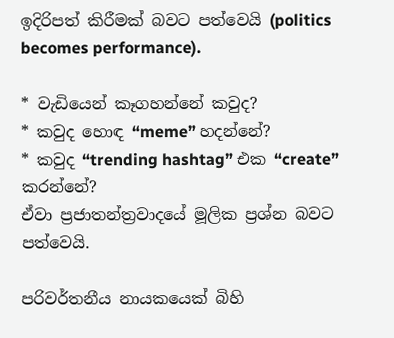ඉදිරිපත් කිරීමක් බවට පත්වෙයි (politics becomes performance).

* වැඩියෙන් කෑගහන්නේ කවුද?
* කවුද හොඳ “meme” හදන්නේ?
* කවුද “trending hashtag” එක “create” කරන්නේ?
ඒවා ප්‍රජාතන්ත්‍රවාදයේ මූලික ප්‍රශ්න බවට පත්වෙයි.

පරිවර්තනීය නායකයෙක් බිහි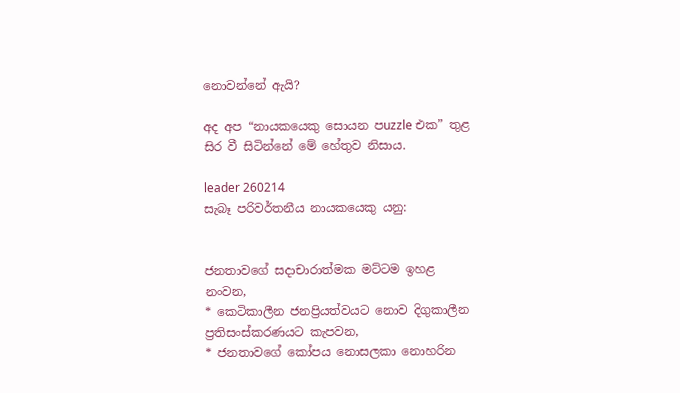නොවන්නේ ඇයි?

අද අප “නායකයෙකු සොයන පuzzle එක” තුළ සිර වී සිටින්නේ මේ හේතුව නිසාය.

leader 260214
සැබෑ පරිවර්තනීය නායකයෙකු යනු:


ජනතාවගේ සදාචාරාත්මක මට්ටම ඉහළ නංවන,
* කෙටිකාලීන ජනප්‍රියත්වයට නොව දිගුකාලීන ප්‍රතිසංස්කරණයට කැපවන,
* ජනතාවගේ කෝපය නොසලකා නොහරින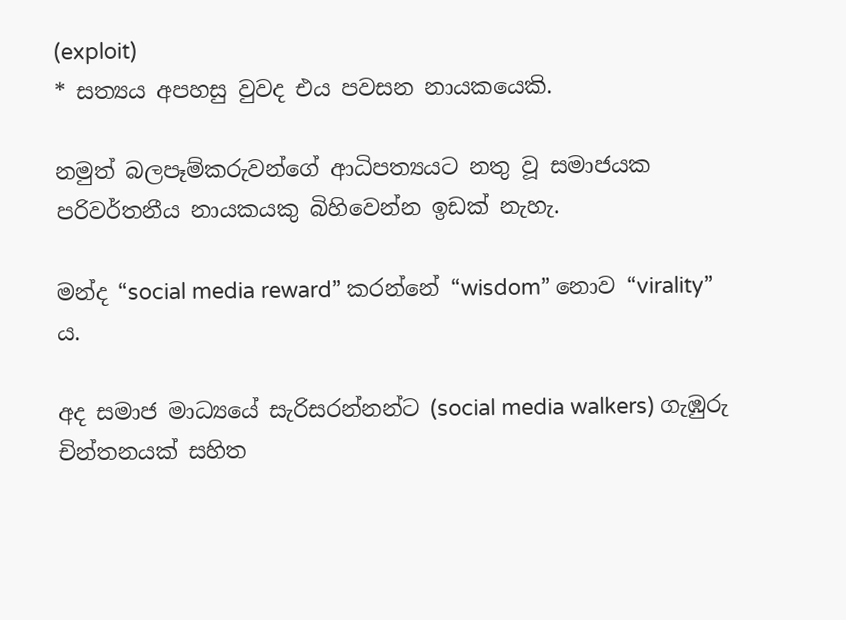(exploit)
* සත්‍යය අපහසු වුවද එය පවසන නායකයෙකි.

නමුත් බලපෑම්කරුවන්ගේ ආධිපත්‍යයට නතු වූ සමාජයක පරිවර්තනීය නායකයකු බිහිවෙන්න ඉඩක් නැහැ.

මන්ද “social media reward” කරන්නේ “wisdom” නොව “virality” ය.

අද සමාජ මාධ්‍යයේ සැරිසරන්නන්ට (social media walkers) ගැඹුරු චින්තනයක් සහිත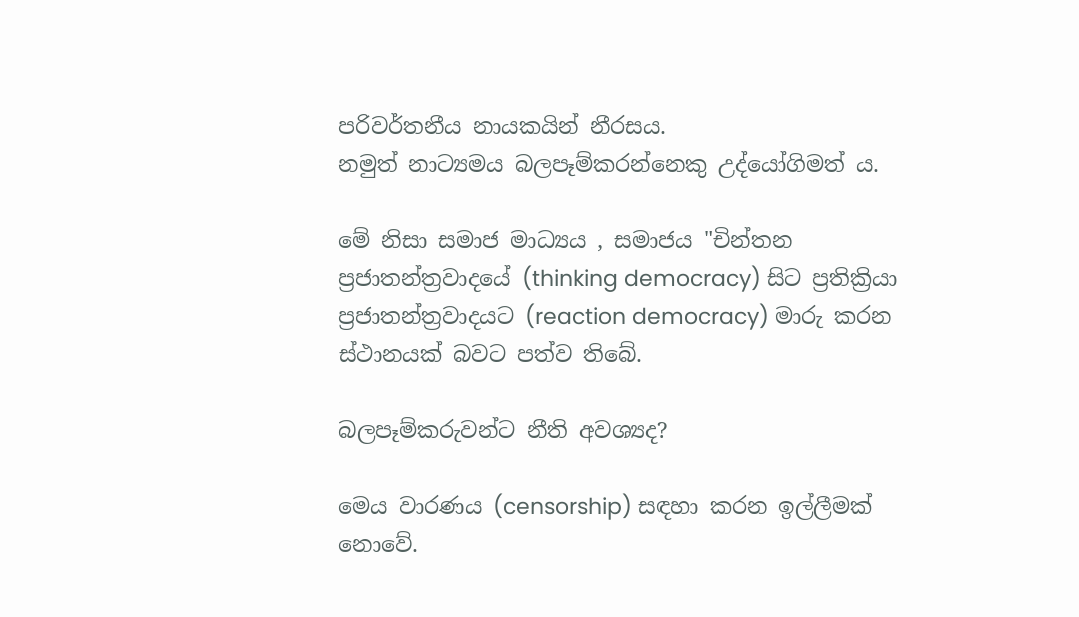පරිවර්තනීය නායකයින් නීරසය.
නමුත් නාට්‍යමය බලපෑම්කරන්නෙකු උද්යෝගිමත් ය.

මේ නිසා සමාජ මාධ්‍යය , සමාජය "චින්තන ප්‍රජාතන්ත්‍රවාදයේ (thinking democracy) සිට ප්‍රතික්‍රියා ප්‍රජාතන්ත්‍රවාදයට (reaction democracy) මාරු කරන ස්ථානයක් බවට පත්ව තිබේ.

බලපෑම්කරුවන්ට නීති අවශ්‍යද?

මෙය වාරණය (censorship) සඳහා කරන ඉල්ලීමක් නොවේ.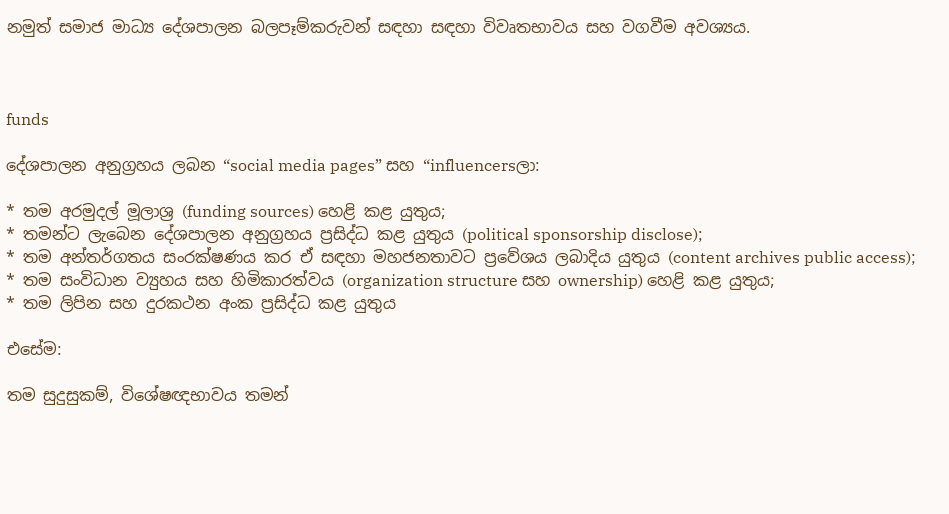නමුත් සමාජ මාධ්‍ය දේශපාලන බලපෑම්කරුවන් සඳහා සඳහා විවෘතභාවය සහ වගවීම අවශ්‍යය.



funds

දේශපාලන අනුග්‍රහය ලබන “social media pages” සහ “influencersලා:

* තම අරමුදල් මූලාශ්‍ර (funding sources) හෙළි කළ යුතුය;
* තමන්ට ලැබෙන දේශපාලන අනුග්‍රහය ප්‍රසිද්ධ කළ යුතුය (political sponsorship disclose);
* තම අන්තර්ගතය සංරක්ෂණය කර ඒ සඳහා මහජනතාවට ප්‍රවේශය ලබාදිය යුතුය (content archives public access);
* තම සංවිධාන ව්‍යුහය සහ හිමිකාරත්වය (organization structure සහ ownership) හෙළි කළ යුතුය;
* තම ලිපින සහ දුරකථන අංක ප්‍රසිද්ධ කළ යුතුය

එසේම:

තම සුදුසුකම්, විශේෂඥභාවය තමන්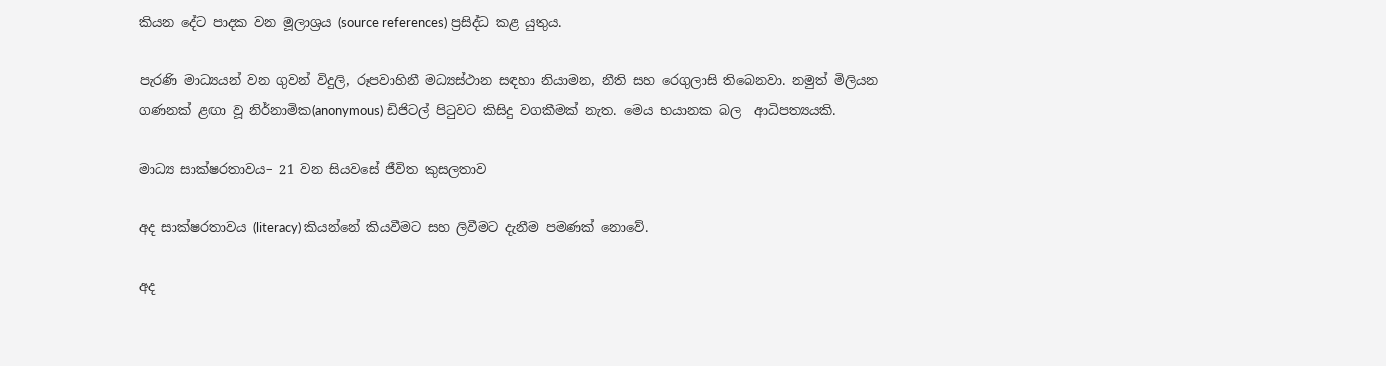කියන දේට පාදක වන මූලාශ්‍රය (source references) ප්‍රසිද්ධ කළ යුතුය.

පැරණි මාධ්‍යයන් වන ගුවන් විදුලි, රූපවාහිනී මධ්‍යස්ථාන සඳහා නියාමන, නීති සහ රෙගුලාසි තිබෙනවා. නමුත් මිලියන ගණනක් ළඟා වූ නිර්නාමික(anonymous) ඩිජිටල් පිටුවට කිසිදු වගකීමක් නැත. මෙය භයානක බල  ආධිපත්‍යයකි.

මාධ්‍ය සාක්ෂරතාවය– 21 වන සියවසේ ජීවිත කුසලතාව

අද සාක්ෂරතාවය (literacy) කියන්නේ කියවීමට සහ ලිවීමට දැනීම පමණක් නොවේ.

අද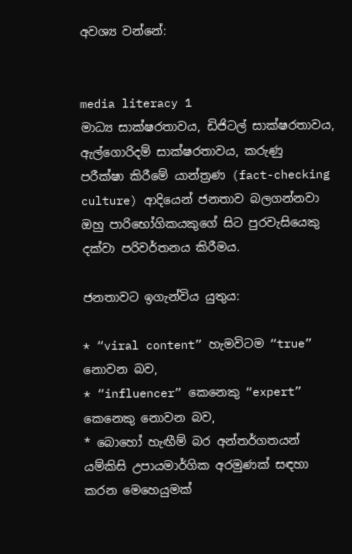අවශ්‍ය වන්නේ:


media literacy 1
මාධ්‍ය සාක්ෂරතාවය, ඩිජිටල් සාක්ෂරතාවය, ඇල්ගොරිදම් සාක්ෂරතාවය, කරුණු  පරීක්ෂා කිරීමේ යාන්ත්‍රණ (fact-checking culture) ආදියෙන් ජනතාව බලගන්නවා ඔහු පාරිභෝගිකයකුගේ සිට පුරවැසියෙකු දක්වා පරිවර්තනය කිරීමය.

ජනතාවට ඉගැන්විය යුතුය:

* “viral content” හැමවිටම “true” නොවන බව,
* “influencer” කෙනෙකු “expert” කෙනෙකු නොවන බව,
* බොහෝ හැඟීම් බර අන්තර්ගතයන් යම්කිසි උපායමාර්ගික අරමුණක් සඳහා කරන මෙහෙයුමක්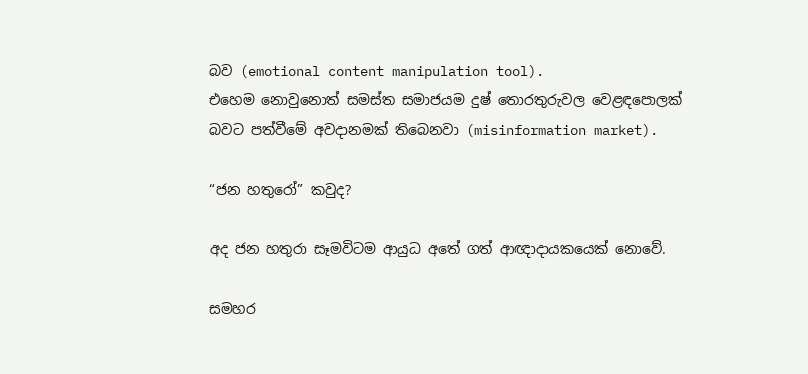බව (emotional content manipulation tool).
එහෙම නොවුනොත් සමස්ත සමාජයම දුෂ් තොරතුරුවල වෙළඳපොලක් බවට පත්වීමේ අවදානමක් තිබෙනවා (misinformation market).

“ජන හතුරෝ” කවුද?

අද ජන හතුරා සෑමවිටම ආයුධ අතේ ගත් ආඥාදායකයෙක් නොවේ.

සමහර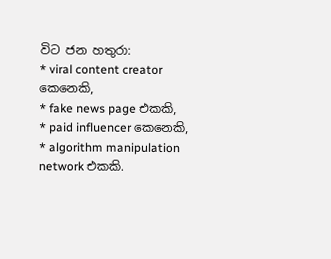විට ජන හතුරා:
* viral content creator කෙනෙකි,
* fake news page එකකි,
* paid influencer කෙනෙකි,
* algorithm manipulation network එකකි.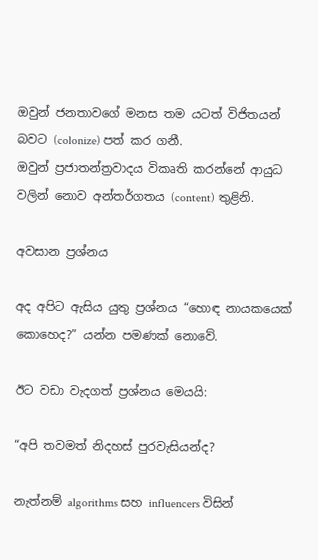ඔවුන් ජනතාවගේ මනස තම යටත් විජිතයන් බවට (colonize) පත් කර ගනී.
ඔවුන් ප්‍රජාතන්ත්‍රවාදය විකෘති කරන්නේ ආයුධ වලින් නොව අන්තර්ගතය (content) තුළිනි.

අවසාන ප්‍රශ්නය

අද අපිට ඇසිය යුතු ප්‍රශ්නය “හොඳ නායකයෙක් කොහෙද?” යන්න පමණක් නොවේ.

ඊට වඩා වැදගත් ප්‍රශ්නය මෙයයි:

“අපි තවමත් නිදහස් පුරවැසියන්ද?

නැත්නම් algorithms සහ influencers විසින්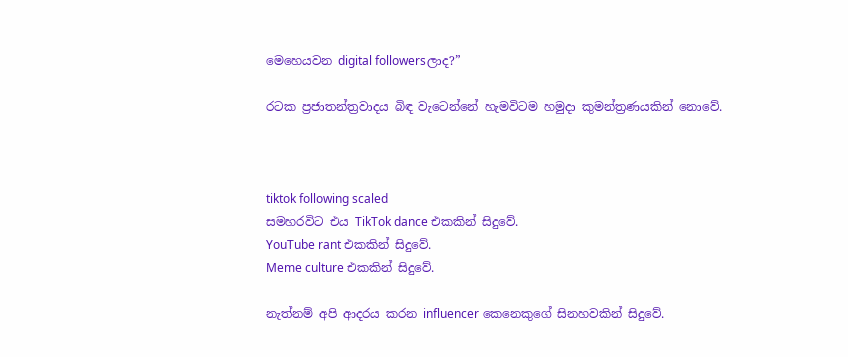මෙහෙයවන digital followersලාද?”

රටක ප්‍රජාතන්ත්‍රවාදය බිඳ වැටෙන්නේ හැමවිටම හමුදා කුමන්ත්‍රණයකින් නොවේ.



tiktok following scaled
සමහරවිට එය TikTok dance එකකින් සිදුවේ.
YouTube rant එකකින් සිදුවේ.
Meme culture එකකින් සිදුවේ.

නැත්නම් අපි ආදරය කරන influencer කෙනෙකුගේ සිනහවකින් සිදුවේ.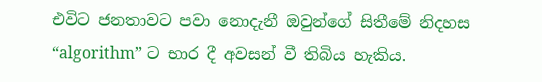එවිට ජනතාවට පවා නොදැනී ඔවුන්ගේ සිතීමේ නිදහස “algorithm” ට භාර දී අවසන් වී තිබිය හැකිය.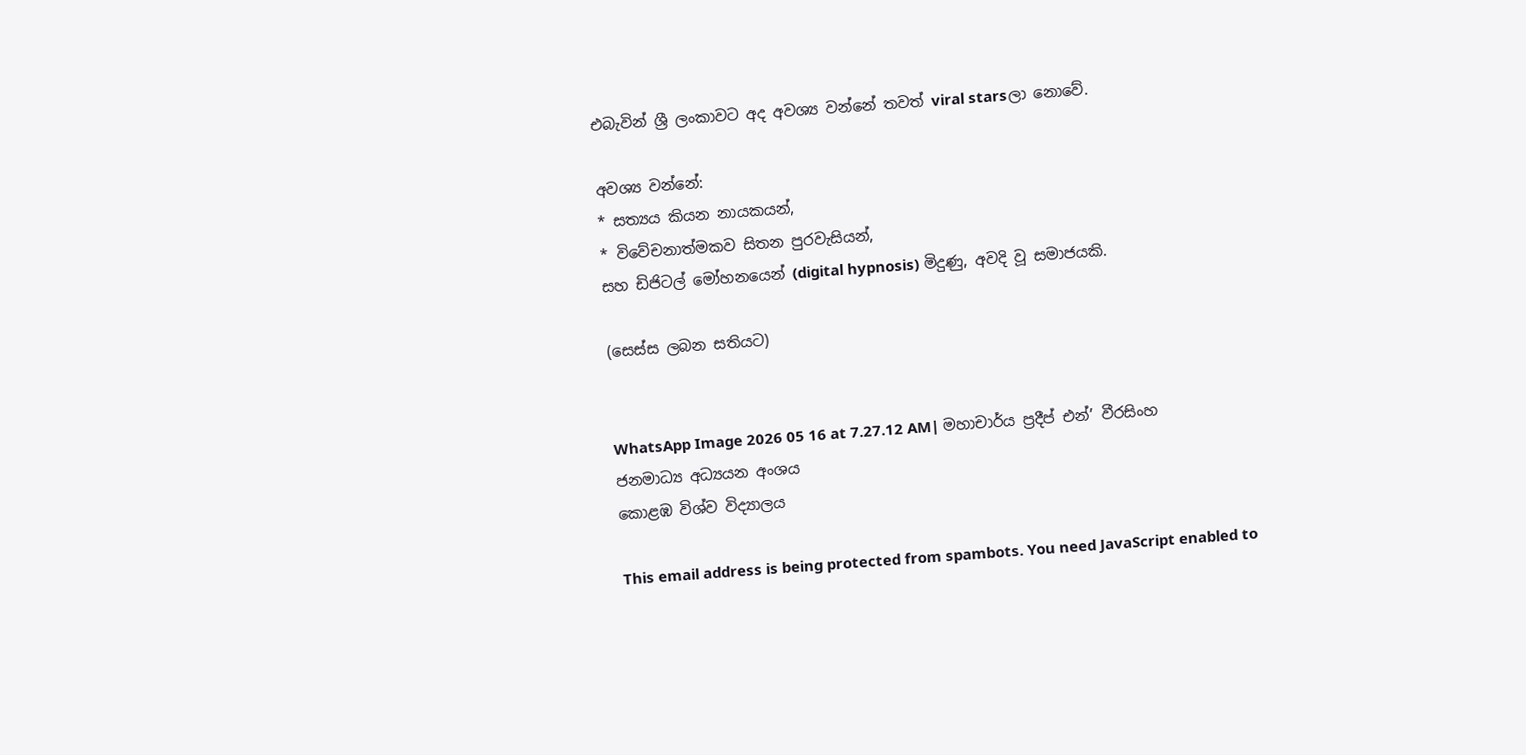එබැවින් ශ්‍රී ලංකාවට අද අවශ්‍ය වන්නේ තවත් viral starsලා නොවේ.

අවශ්‍ය වන්නේ:
* සත්‍යය කියන නායකයන්,
* විවේචනාත්මකව සිතන පුරවැසියන්,
සහ ඩිජිටල් මෝහනයෙන් (digital hypnosis) මිදුණු, අවදි වූ සමාජයකි.

(සෙස්ස ලබන සතියට)


WhatsApp Image 2026 05 16 at 7.27.12 AM| මහාචාර්ය ප්‍රදීප් එන්’ වීරසිංහ
ජනමාධ්‍ය අධ්‍යයන අංශය
කොළඹ විශ්ව විද්‍යාලය

This email address is being protected from spambots. You need JavaScript enabled to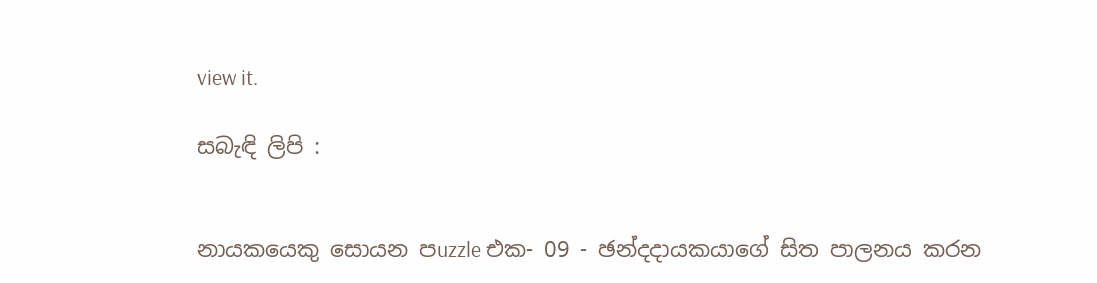view it.

සබැඳි ලිපි :


නායකයෙකු සොයන පuzzle එක- 09 - ඡන්දදායකයාගේ සිත පාලනය කරන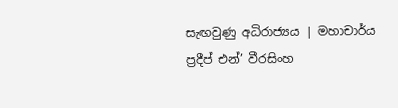සැඟවුණු අධිරාජ්‍යය | මහාචාර්ය ප්‍රදීප් එන්’ වීරසිංහ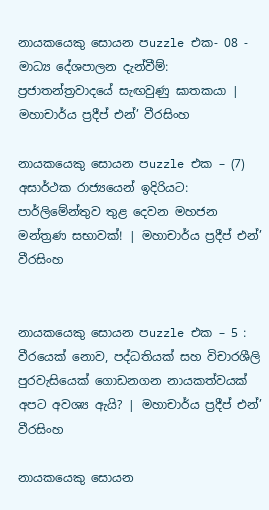නායකයෙකු සොයන පuzzle එක- 08 - මාධ්‍ය දේශපාලන දැන්වීම්: ප්‍රජාතන්ත්‍රවාදයේ සැඟවුණු ඝාතකයා | මහාචාර්ය ප්‍රදීප් එන්’ වීරසිංහ

නායකයෙකු සොයන පuzzle එක – (7) අසාර්ථක රාජ්‍යයෙන් ඉදිරියට: පාර්ලිමේන්තුව තුළ දෙවන මහජන මන්ත්‍රණ සභාවක්! | මහාචාර්ය ප්‍රදීප් එන්’ වීරසිංහ


නායකයෙකු සොයන පuzzle එක – 5 : වීරයෙක් නොව, පද්ධතියක් සහ විචාරශීලි පුරවැසියෙක් ගොඩනගන නායකත්වයක් අපට අවශ්‍ය ඇයි? | මහාචාර්ය ප්‍රදීප් එන්’ වීරසිංහ

නායකයෙකු සොයන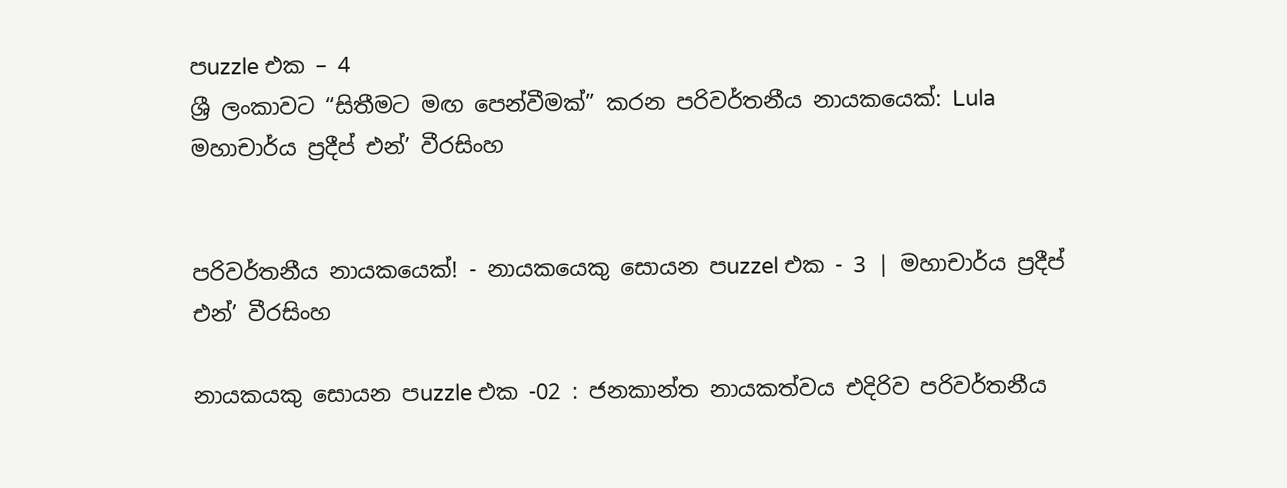පuzzle එක – 4
ශ්‍රී ලංකාවට “සිතීමට මඟ පෙන්වීමක්” කරන පරිවර්තනීය නායකයෙක්: Lula
මහාචාර්ය ප්‍රදීප් එන්’ වීරසිංහ


පරිවර්තනීය නායකයෙක්! - නායකයෙකු සොයන පuzzel එක - 3 | මහාචාර්ය ප්‍ර‍දීප් එන්’ වීරසිංහ

නායකයකු සොයන පuzzle එක -02 : ජනකාන්ත නායකත්වය එදිරිව පරිවර්තනීය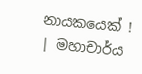නායකයෙක් ! | මහාචාර්ය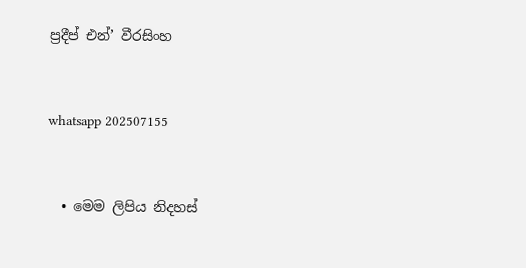ප්‍රදීප් එන්’ වීරසිංහ



whatsapp 202507155



  • මෙම ලිපිය නිදහස්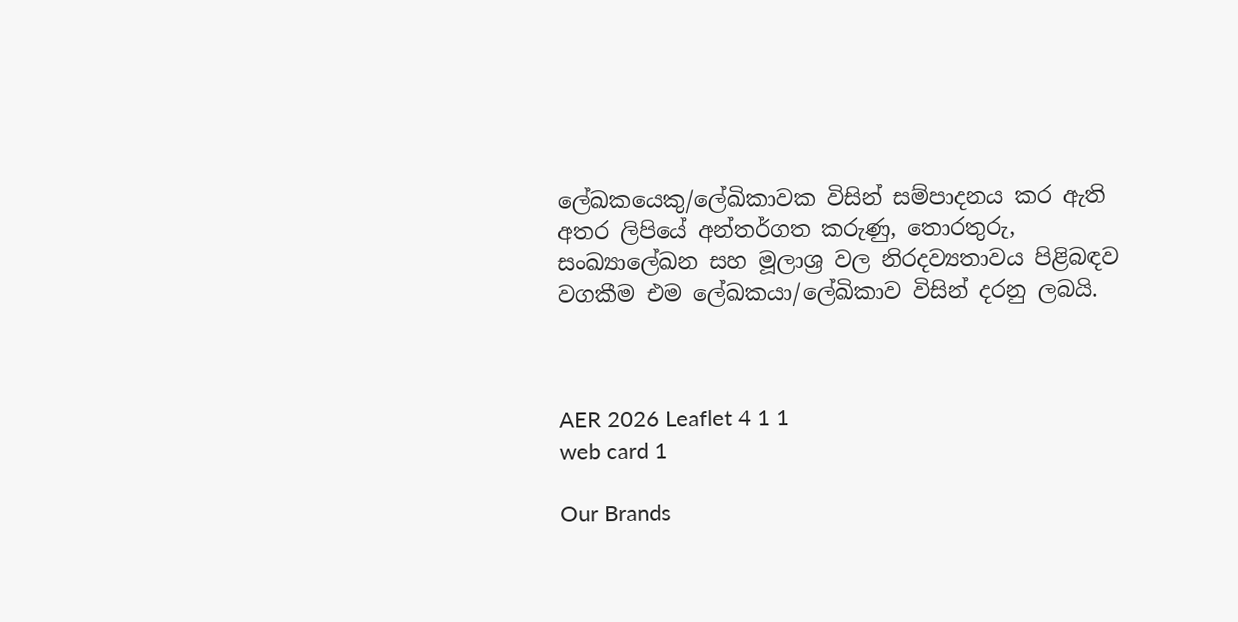ලේඛකයෙකු/ලේඛිකාවක විසින් සම්පාදනය කර ඇති අතර ලිපියේ අන්තර්ගත කරුණු, තොරතුරු, සංඛ්‍යාලේඛන සහ මූලාශ්‍ර වල නිරදව්‍යතාවය පිළිබඳව වගකීම එම ලේඛකයා/ලේඛිකාව විසින් දරනු ලබයි.



AER 2026 Leaflet 4 1 1
web card 1

Our Brands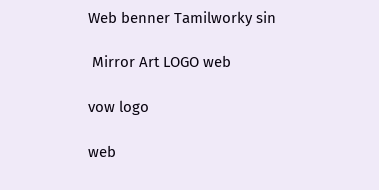Web benner Tamilworky sin

 Mirror Art LOGO web

vow logo

web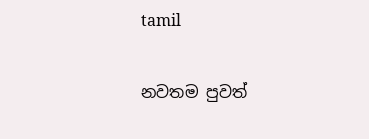tamil

නවතම පුවත්